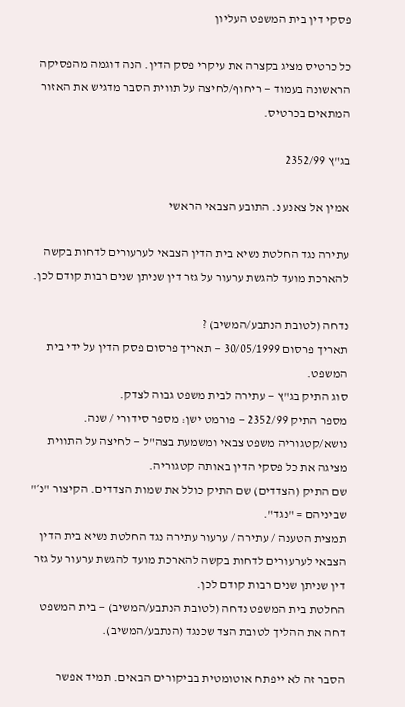פסקי דין בית המשפט העליון

כל כרטיס מציג בקצרה את עיקרי פסק הדין. הנה דוגמה מהפסיקה הראשונה בעמוד — ריחוף/לחיצה על תווית הסבר מדגיש את האזור המתאים בכרטיס.

בג"ץ 2352/99

אמין אל צאנע נ. התובע הצבאי הראשי

עתירה נגד החלטת נשיא בית הדין הצבאי לערעורים לדחות בקשה להארכת מועד להגשת ערעור על גזר דין שניתן שנים רבות קודם לכן.

נדחה (לטובת הנתבע/המשיב) ?
תאריך פרסום 30/05/1999 — תאריך פרסום פסק הדין על ידי בית המשפט.
סוג התיק בג"ץ — עתירה לבית משפט גבוה לצדק.
מספר התיק 2352/99 — פורמט ישן: מספר סידורי / שנה.
נושא/קטגוריה משפט צבאי ומשמעת בצה"ל — לחיצה על התווית מציגה את כל פסקי הדין באותה קטגוריה.
שם התיק (הצדדים) שם התיק כולל את שמות הצדדים. הקיצור "נ׳" שביניהם = "נגד".
תמצית הטענה / עתירה / ערעור עתירה נגד החלטת נשיא בית הדין הצבאי לערעורים לדחות בקשה להארכת מועד להגשת ערעור על גזר דין שניתן שנים רבות קודם לכן.
החלטת בית המשפט נדחה (לטובת הנתבע/המשיב) — בית המשפט דחה את ההליך לטובת הצד שכנגד (הנתבע/המשיב).

הסבר זה לא ייפתח אוטומטית בביקורים הבאים. תמיד אפשר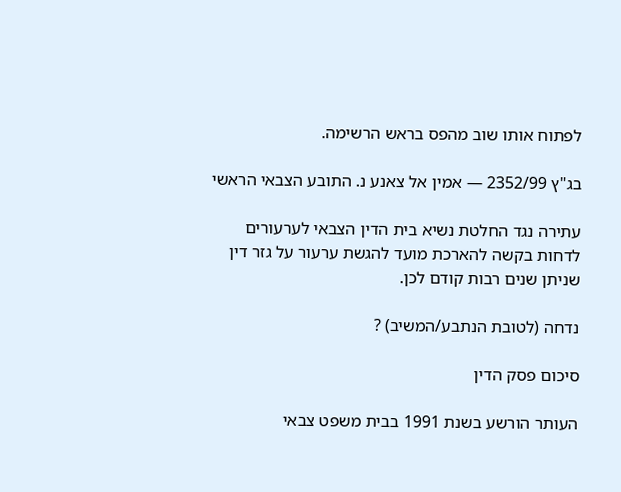לפתוח אותו שוב מהפס בראש הרשימה.

בג"ץ 2352/99 — אמין אל צאנע נ. התובע הצבאי הראשי

עתירה נגד החלטת נשיא בית הדין הצבאי לערעורים לדחות בקשה להארכת מועד להגשת ערעור על גזר דין שניתן שנים רבות קודם לכן.

נדחה (לטובת הנתבע/המשיב) ?

סיכום פסק הדין

העותר הורשע בשנת 1991 בבית משפט צבאי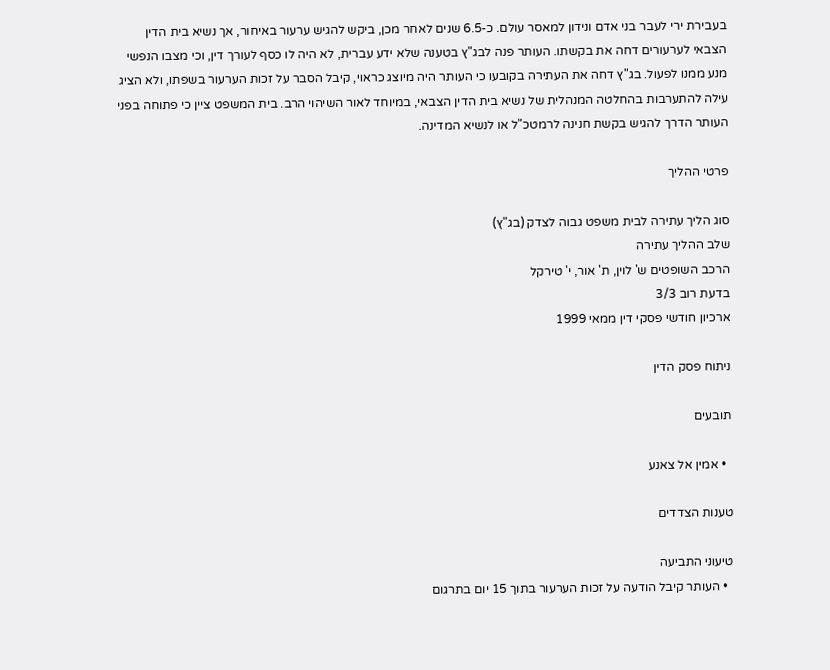בעבירת ירי לעבר בני אדם ונידון למאסר עולם. כ-6.5 שנים לאחר מכן, ביקש להגיש ערעור באיחור, אך נשיא בית הדין הצבאי לערעורים דחה את בקשתו. העותר פנה לבג"ץ בטענה שלא ידע עברית, לא היה לו כסף לעורך דין, וכי מצבו הנפשי מנע ממנו לפעול. בג"ץ דחה את העתירה בקובעו כי העותר היה מיוצג כראוי, קיבל הסבר על זכות הערעור בשפתו, ולא הציג עילה להתערבות בהחלטה המנהלית של נשיא בית הדין הצבאי, במיוחד לאור השיהוי הרב. בית המשפט ציין כי פתוחה בפני העותר הדרך להגיש בקשת חנינה לרמטכ"ל או לנשיא המדינה.

פרטי ההליך

סוג הליך עתירה לבית משפט גבוה לצדק (בג"ץ)
שלב ההליך עתירה
הרכב השופטים ש' לוין, ת' אור, י' טירקל
בדעת רוב 3/3
ארכיון חודשי פסקי דין ממאי 1999

ניתוח פסק הדין

תובעים

  • אמין אל צאנע

טענות הצדדים

טיעוני התביעה
  • העותר קיבל הודעה על זכות הערעור בתוך 15 יום בתרגום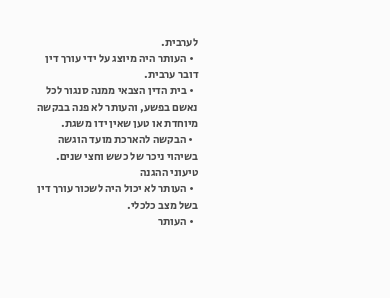לערבית.
  • העותר היה מיוצג על ידי עורך דין דובר ערבית.
  • בית הדין הצבאי ממנה סנגור לכל נאשם בפשע, והעותר לא פנה בבקשה מיוחדת או טען שאין ידו משגת.
  • הבקשה להארכת מועד הוגשה בשיהוי ניכר של כשש וחצי שנים.
טיעוני ההגנה
  • העותר לא יכול היה לשכור עורך דין בשל מצב כלכלי.
  • העותר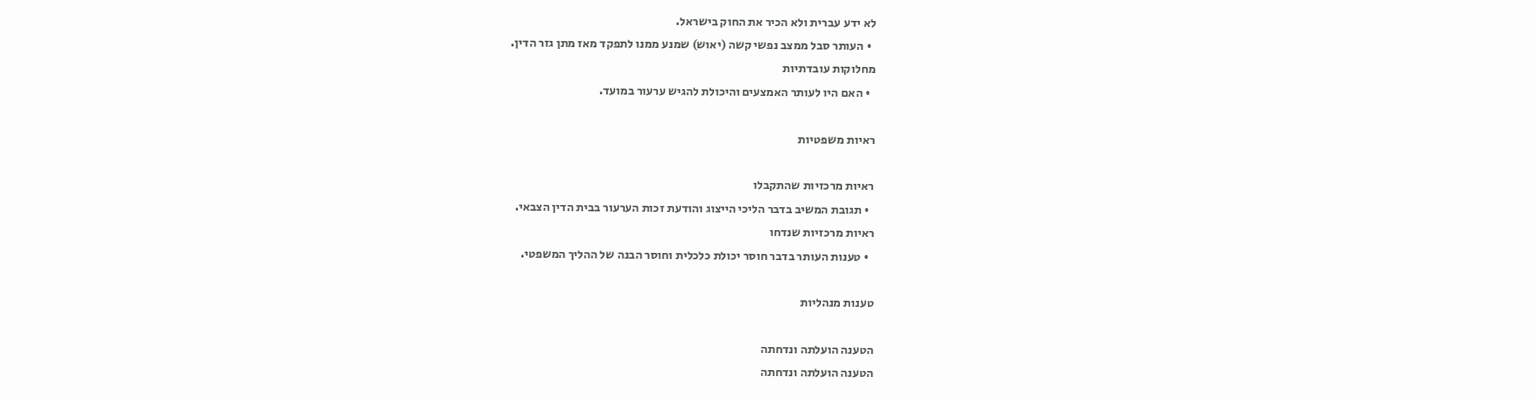לא ידע עברית ולא הכיר את החוק בישראל.
  • העותר סבל ממצב נפשי קשה (יאוש) שמנע ממנו לתפקד מאז מתן גזר הדין.
מחלוקות עובדתיות
  • האם היו לעותר האמצעים והיכולת להגיש ערעור במועד.

ראיות משפטיות

ראיות מרכזיות שהתקבלו
  • תגובת המשיב בדבר הליכי הייצוג והודעת זכות הערעור בבית הדין הצבאי.
ראיות מרכזיות שנדחו
  • טענות העותר בדבר חוסר יכולת כלכלית וחוסר הבנה של ההליך המשפטי.

טענות מנהליות

הטענה הועלתה ונדחתה
הטענה הועלתה ונדחתה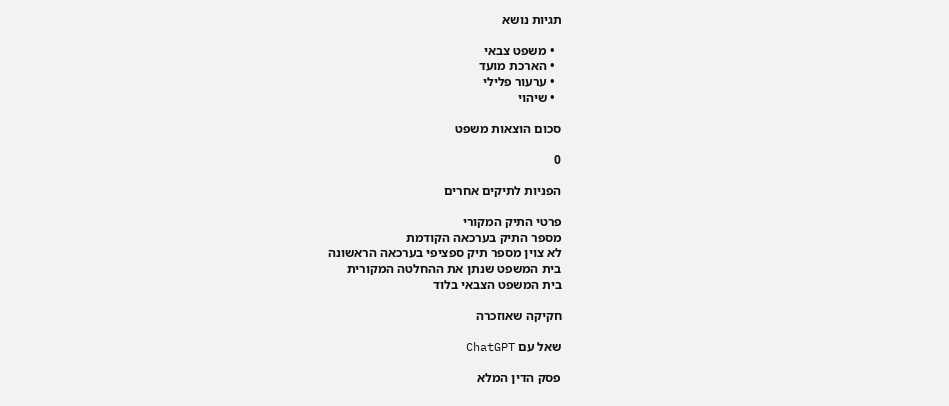תגיות נושא

  • משפט צבאי
  • הארכת מועד
  • ערעור פלילי
  • שיהוי

סכום הוצאות משפט

0

הפניות לתיקים אחרים

פרטי התיק המקורי
מספר התיק בערכאה הקודמת
לא צוין מספר תיק ספציפי בערכאה הראשונה
בית המשפט שנתן את ההחלטה המקורית
בית המשפט הצבאי בלוד

חקיקה שאוזכרה

שאל עם ChatGPT

פסק הדין המלא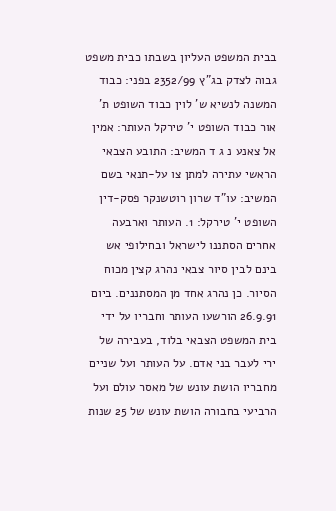בבית המשפט העליון בשבתו כבית משפט גבוה לצדק בג"ץ 2352/99 בפני: כבוד המשנה לנשיא ש' לוין כבוד השופט ת' אור כבוד השופט י' טירקל העותר: אמין אל צאנע נ ג ד המשיב: התובע הצבאי הראשי עתירה למתן צו על-תנאי בשם המשיב: עו"ד שרון רוטשנקר פסק-דין השופט י' טירקל: 1. העותר וארבעה אחרים הסתננו לישראל ובחילופי אש בינם לבין סיור צבאי נהרג קצין מכוח הסיור. כן נהרג אחד מן המסתננים. ביום 26.9.91 הורשעו העותר וחבריו על ידי בית המשפט הצבאי בלוד, בעבירה של ירי לעבר בני אדם. על העותר ועל שניים מחבריו הושת עונש של מאסר עולם ועל הרביעי בחבורה הושת עונש של 25 שנות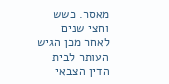מאסר. כשש וחצי שנים לאחר מכן הגיש העותר לבית הדין הצבאי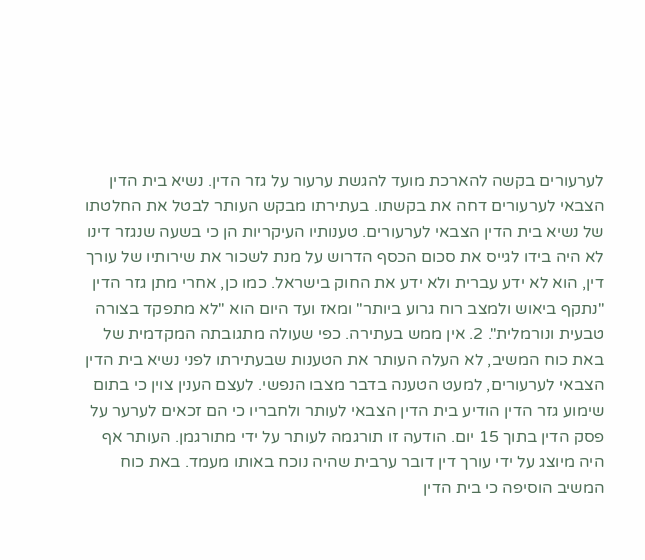לערעורים בקשה להארכת מועד להגשת ערעור על גזר הדין. נשיא בית הדין הצבאי לערעורים דחה את בקשתו. בעתירתו מבקש העותר לבטל את החלטתו של נשיא בית הדין הצבאי לערעורים. טענותיו העיקריות הן כי בשעה שנגזר דינו לא היה בידו לגייס את סכום הכסף הדרוש על מנת לשכור את שירותיו של עורך דין, הוא לא ידע עברית ולא ידע את החוק בישראל. כמו כן, אחרי מתן גזר הדין "נתקף ביאוש ולמצב רוח גרוע ביותר" ומאז ועד היום הוא "לא מתפקד בצורה טבעית ונורמלית". 2. אין ממש בעתירה. כפי שעולה מתגובתה המקדמית של באת כוח המשיב, לא העלה העותר את הטענות שבעתירתו לפני נשיא בית הדין הצבאי לערעורים, למעט הטענה בדבר מצבו הנפשי. לעצם הענין צוין כי בתום שימוע גזר הדין הודיע בית הדין הצבאי לעותר ולחבריו כי הם זכאים לערער על פסק הדין בתוך 15 יום. הודעה זו תורגמה לעותר על ידי מתורגמן. העותר אף היה מיוצג על ידי עורך דין דובר ערבית שהיה נוכח באותו מעמד. באת כוח המשיב הוסיפה כי בית הדין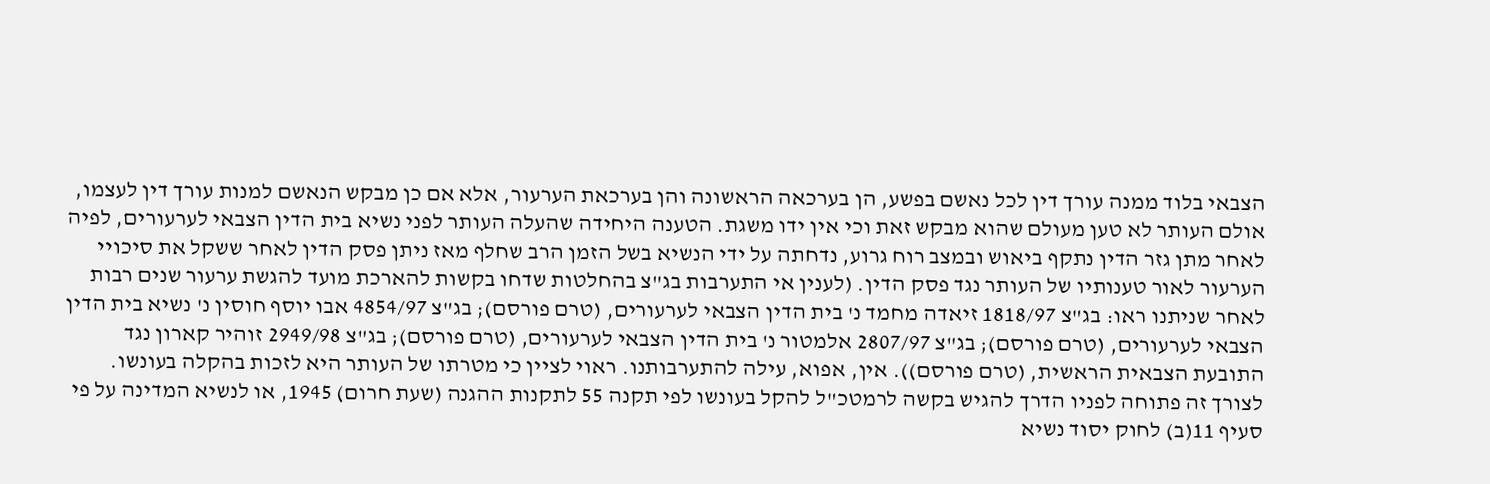הצבאי בלוד ממנה עורך דין לכל נאשם בפשע, הן בערכאה הראשונה והן בערכאת הערעור, אלא אם כן מבקש הנאשם למנות עורך דין לעצמו, אולם העותר לא טען מעולם שהוא מבקש זאת וכי אין ידו משגת. הטענה היחידה שהעלה העותר לפני נשיא בית הדין הצבאי לערעורים, לפיה לאחר מתן גזר הדין נתקף ביאוש ובמצב רוח גרוע, נדחתה על ידי הנשיא בשל הזמן הרב שחלף מאז ניתן פסק הדין לאחר ששקל את סיכויי הערעור לאור טענותיו של העותר נגד פסק הדין. (לענין אי התערבות בג"צ בהחלטות שדחו בקשות להארכת מועד להגשת ערעור שנים רבות לאחר שניתנו ראו: בג"צ 1818/97 זיאדה מחמד נ' בית הדין הצבאי לערעורים, (טרם פורסם); בג"צ 4854/97 אבו יוסף חוסין נ' נשיא בית הדין הצבאי לערעורים, (טרם פורסם); בג"צ 2807/97 אלמטור נ' בית הדין הצבאי לערעורים, (טרם פורסם); בג"צ 2949/98 זוהיר קארון נגד התובעת הצבאית הראשית, (טרם פורסם)). אין, אפוא, עילה להתערבותנו. ראוי לציין כי מטרתו של העותר היא לזכות בהקלה בעונשו. לצורך זה פתוחה לפניו הדרך להגיש בקשה לרמטכ"ל להקל בעונשו לפי תקנה 55 לתקנות ההגנה (שעת חרום) 1945, או לנשיא המדינה על פי סעיף 11(ב) לחוק יסוד נשיא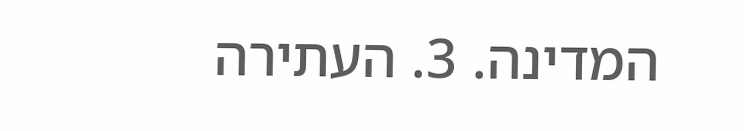המדינה. 3. העתירה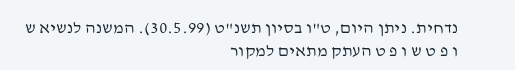נדחית. ניתן היום, ט"ו בסיון תשנ"ט (30.5.99). המשנה לנשיא ש ו פ ט ש ו פ ט העתק מתאים למקור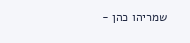שמריהו כהן -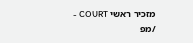מזכיר ראשי COURT - /מפ